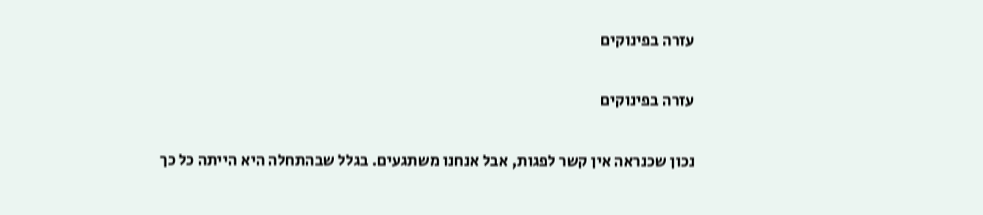עזרה בפינוקים

עזרה בפינוקים

נכון שכנראה אין קשר לפגות, אבל אנחנו משתגעים. בגלל שבהתחלה היא הייתה כל כך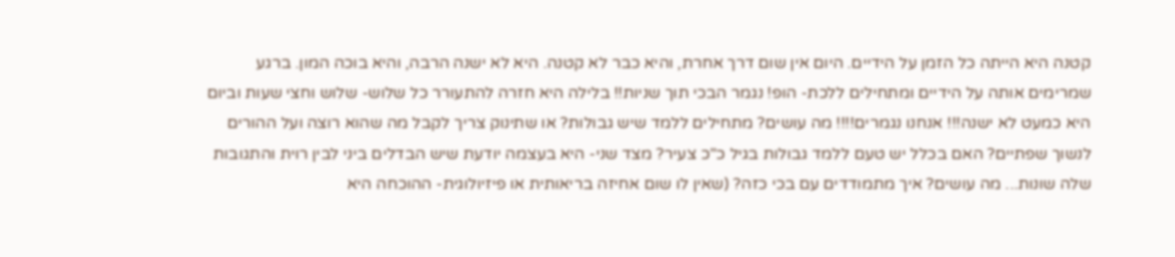קטנה היא הייתה כל הזמן על הידיים. היום אין שום דרך אחרת, והיא כבר לא קטנה. היא לא ישנה הרבה, והיא בוכה המון. ברגע שמרימים אותה על הידיים ומתחילים ללכת- הופ! נגמר הבכי תוך שניות!! בלילה היא חזרה להתעורר כל שלוש- שלוש וחצי שעות וביום היא כמעט לא ישנה!!! אנחנו נגמרים!!!! מה עושים? מתחילים ללמד שיש גבולות? או שתינוק צריך לקבל מה שהוא רוצה ועל ההורים לנשוך שפתיים? האם בכלל יש טעם ללמד גבולות בגיל כ"כ צעיר? מצד שני- היא בעצמה יודעת שיש הבדלים ביני לבין רוית והתגובות שלה שונות... מה עושים? איך מתמודדים עם בכי כזה? (שאין לו שום אחיזה בריאותית או פיזיולוגית- ההוכחה היא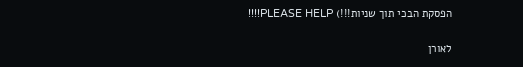הפסקת הבכי תוך שניות!!!) PLEASE HELP!!!!

לאורן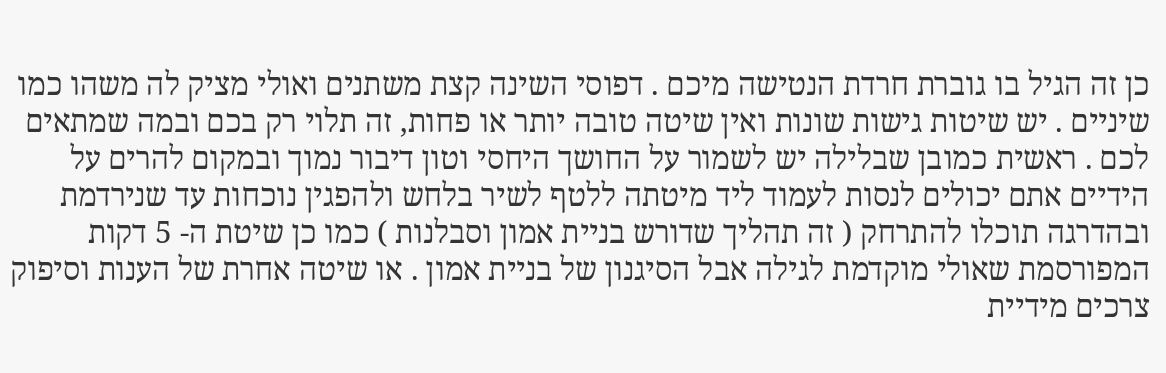כן זה הגיל בו גוברת חרדת הנטישה מיכם . דפוסי השינה קצת משתנים ואולי מציק לה משהו כמו שיניים . יש שיטות גישות שונות ואין שיטה טובה יותר או פחות, זה תלוי רק בכם ובמה שמתאים לכם . ראשית כמובן שבלילה יש לשמור על החושך היחסי וטון דיבור נמוך ובמקום להרים על הידיים אתם יכולים לנסות לעמוד ליד מיטתה ללטף לשיר בלחש ולהפגין נוכחות עד שנירדמת ובהדרגה תוכלו להתרחק ( זה תהליך שדורש בניית אמון וסבלנות ) כמו כן שיטת ה- 5 דקות המפורסמת שאולי מוקדמת לגילה אבל הסיגנון של בניית אמון . או שיטה אחרת של הענות וסיפוק צרכים מידיית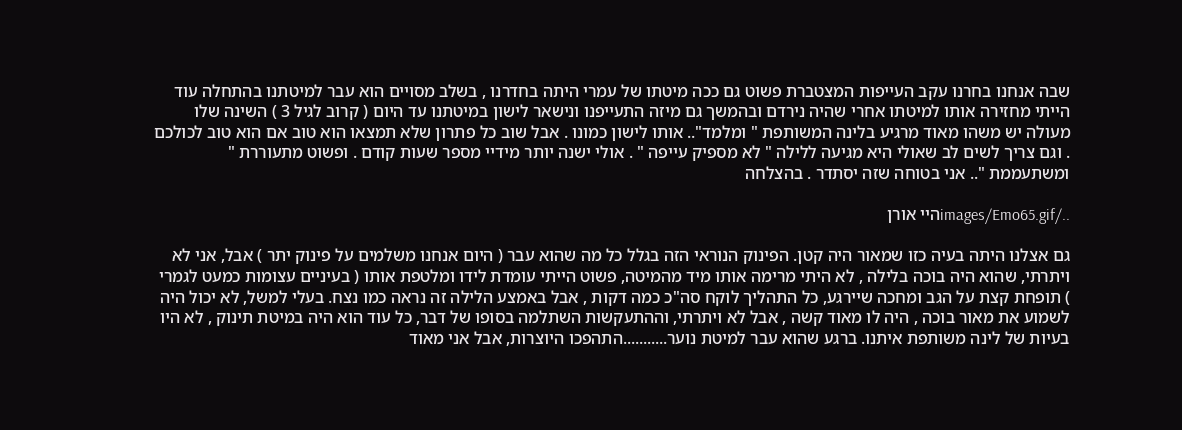שבה אנחנו בחרנו עקב העייפות המצטברת פשוט גם ככה מיטתו של עמרי היתה בחדרנו , בשלב מסויים הוא עבר למיטתנו בהתחלה עוד הייתי מחזירה אותו למיטתו אחרי שהיה נירדם ובהמשך גם מיזה התעייפנו ונישאר לישון במיטתנו עד היום ( קרוב לגיל 3 ) השינה שלו מעולה יש משהו מאוד מרגיע בלינה המשותפת " ומלמד".. אותו לישון כמונו . אבל שוב כל פתרון שלא תמצאו הוא טוב אם הוא טוב לכולכם . וגם צריך לשים לב שאולי היא מגיעה ללילה " לא מספיק עייפה " . אולי ישנה יותר מידיי מספר שעות קודם . ופשוט מתעוררת " ומשתעממת ".. אני בטוחה שזה יסתדר . בהצלחה

../images/Emo65.gifהיי אורן

גם אצלנו היתה בעיה כזו שמאור היה קטן. הפינוק הנוראי הזה בגלל כל מה שהוא עבר ( היום אנחנו משלמים על פינוק יתר ) אבל, אני לא ויתרתי, שהוא היה בוכה בלילה , לא היתי מרימה אותו מיד מהמיטה, פשוט הייתי עומדת לידו ומלטפת אותו ( בעיניים עצומות כמעט לגמרי ) תופחת קצת על הגב ומחכה שיירגע, כל התהליך לוקח סה"כ כמה דקות , אבל באמצע הלילה זה נראה כמו נצח. בעלי למשל, לא יכול היה לשמוע את מאור בוכה , היה לו מאוד קשה , אבל לא ויתרתי, וההתעקשות השתלמה בסופו של דבר, כל עוד הוא היה במיטת תינוק , לא היו בעיות של לינה משותפת איתנו. ברגע שהוא עבר למיטת נוער...........התהפכו היוצרות, אבל אני מאוד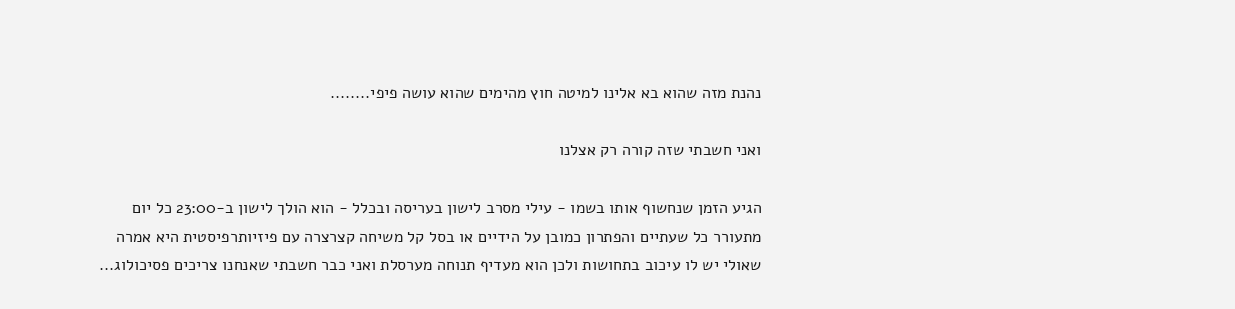נהנת מזה שהוא בא אלינו למיטה חוץ מהימים שהוא עושה פיפי........

ואני חשבתי שזה קורה רק אצלנו

הגיע הזמן שנחשוף אותו בשמו - עילי מסרב לישון בעריסה ובכלל - הוא הולך לישון ב-23:00 כל יום מתעורר כל שעתיים והפתרון כמובן על הידיים או בסל קל משיחה קצרצרה עם פיזיותרפיסטית היא אמרה שאולי יש לו עיכוב בתחושות ולכן הוא מעדיף תנוחה מערסלת ואני כבר חשבתי שאנחנו צריכים פסיכולוג...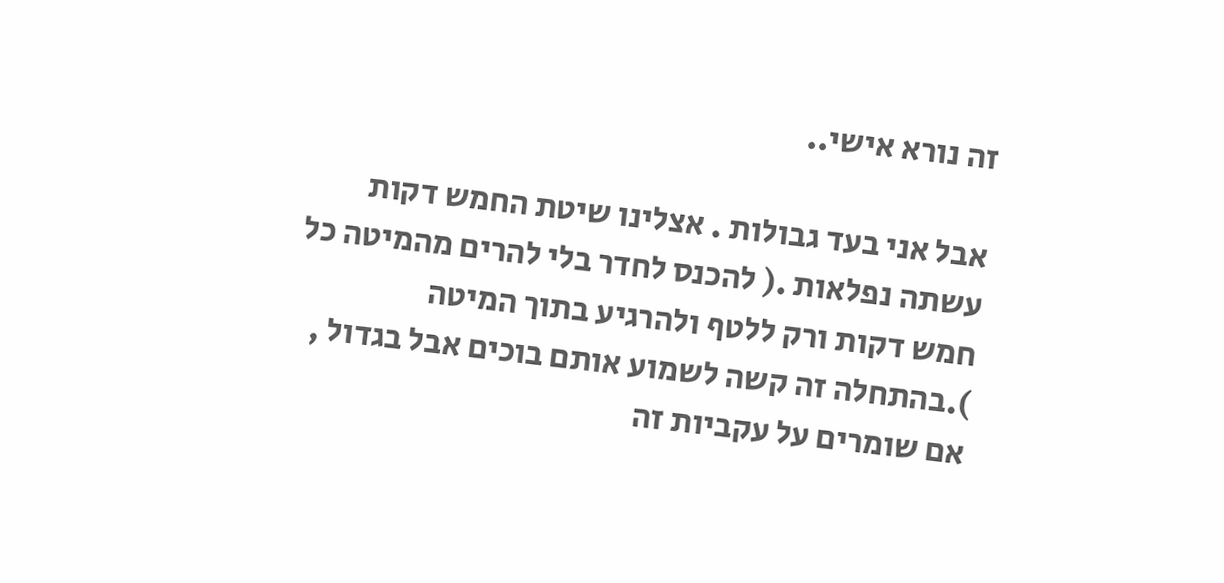זה נורא אישי..

אבל אני בעד גבולות . אצלינו שיטת החמש דקות עשתה נפלאות .( להכנס לחדר בלי להרים מהמיטה כל חמש דקות ורק ללטף ולהרגיע בתוך המיטה ).בהתחלה זה קשה לשמוע אותם בוכים אבל בגדול , אם שומרים על עקביות זה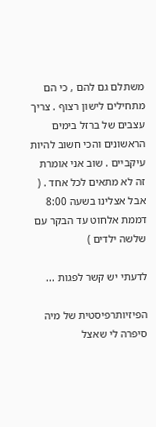משתלם גם להם , כי הם מתחילים לישון רצוף . צריך עצבים של ברזל בימים הראשונים והכי חשוב להיות עיקביים . שוב אני אומרת זה לא מתאים לכל אחד . ( אבל אצלינו בשעה 8:00 דממת אלחוט עד הבקר עם שלשה ילדים )

לדעתי יש קשר לפגות ...

הפיזיותרפיסטית של מיה סיפרה לי שאצל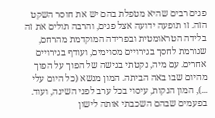פגים רבים שהיא מטפלת בהם יש את חוסר השקט הזה. זו תופעה ידועה אצל פגים, והרבה תולים את זה בלידה הטראומטית ובפרידה המוקדמת מהרחם, שגורמת לחסך בגירויים מסוימים, ועודף בגירויים אחרים. עם מיה, נקטתי בגישה של הפוך על הפוך מהיום שבו באה הביתה. המון מנשא (כל היום עלי ...), המון הנקות, עיסוי בכל ערב לפני השינה, ועוד. בפעמים שבהם השכבתי אותה לישון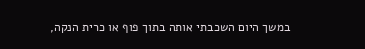במשך היום השכבתי אותה בתוך פוף או כרית הנקה,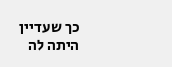כך שעדיין היתה לה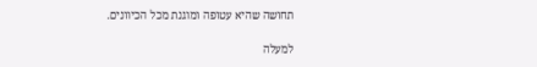תחושה שהיא עטופה ומוגנת מכל הכיוונים.

למעלה